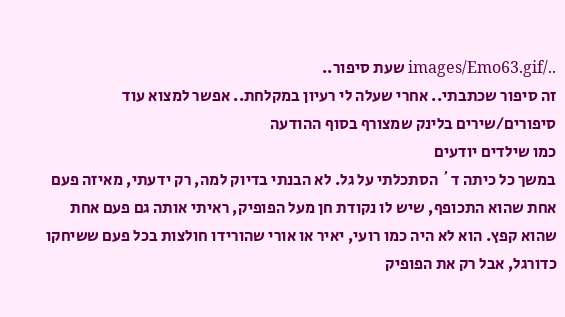../images/Emo63.gif שעת סיפור..
זה סיפור שכתבתי.. אחרי שעלה לי רעיון במקלחת.. אפשר למצוא עוד סיפורים/שירים בלינק שמצורף בסוף ההודעה
כמו שילדים יודעים
במשך כל כיתה ד´ הסתכלתי על גל. לא הבנתי בדיוק למה, רק ידעתי, מאיזה פעם אחת שהוא התכופף, שיש לו נקודת חן מעל הפופיק, ראיתי אותה גם פעם אחת שהוא קפץ. הוא לא היה כמו רועי, יאיר או אורי שהורידו חולצות בכל פעם ששיחקו כדורגל, אבל רק את הפופיק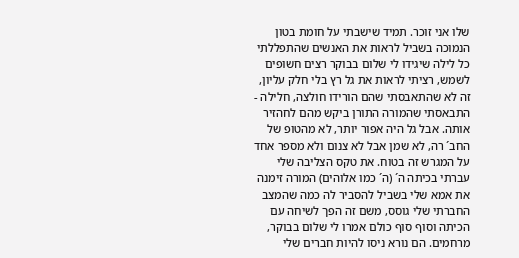שלו אני זוכר. תמיד שישבתי על חומת בטון הנמוכה בשביל לראות את האנשים שהתפללתי כל לילה שיגידו לי שלום בבוקר רצים חשופים לשמש, רציתי לראות את גל רץ בלי חלק עליון, זה לא שהתאבסתי שהם הורידו חולצה, חלילה - התבאסתי שהמורה התורן ביקש מהם לחהזיר אותה. אבל גל היה אפור יותר, לא מהטופ של החב´ רה, לא שמן אבל לא צנום ולא מספר אחד על המגרש זה בטוח. את טקס הצליבה שלי עברתי בכיתה ה´ (ה´ כמו אלוהים) המורה זימנה את אמא שלי בשביל להסביר לה כמה שהמצב החברתי שלי גוסס, משם זה הפך לשיחה עם הכיתה וסוף סוף כולם אמרו לי שלום בבוקר, מרחמים. הם נורא ניסו להיות חברים שלי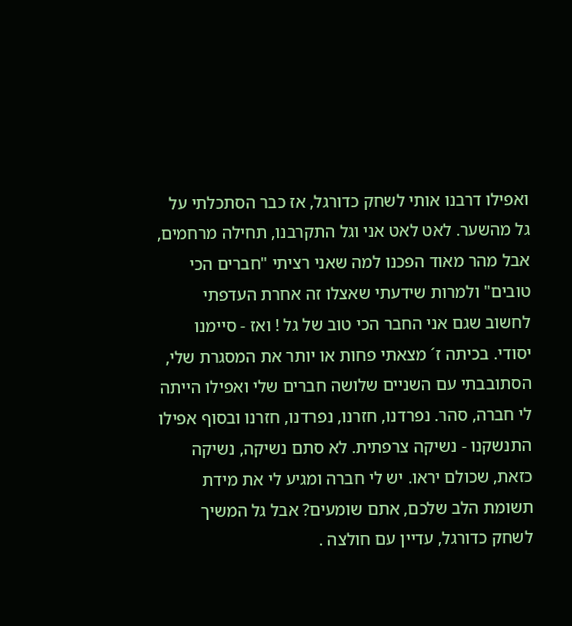ואפילו דרבנו אותי לשחק כדורגל, אז כבר הסתכלתי על גל מהשער. לאט לאט אני וגל התקרבנו, תחילה מרחמים, אבל מהר מאוד הפכנו למה שאני רציתי "חברים הכי טובים" ולמרות שידעתי שאצלו זה אחרת העדפתי לחשוב שגם אני החבר הכי טוב של גל ! ואז - סיימנו יסודי. בכיתה ז´ מצאתי פחות או יותר את המסגרת שלי, הסתובבתי עם השניים שלושה חברים שלי ואפילו הייתה לי חברה, סהר. נפרדנו, חזרנו, נפרדנו, חזרנו ובסוף אפילו התנשקנו - נשיקה צרפתית. לא סתם נשיקה, נשיקה כזאת, שכולם יראו. יש לי חברה ומגיע לי את מידת תשומת הלב שלכם, אתם שומעים? אבל גל המשיך לשחק כדורגל, עדיין עם חולצה .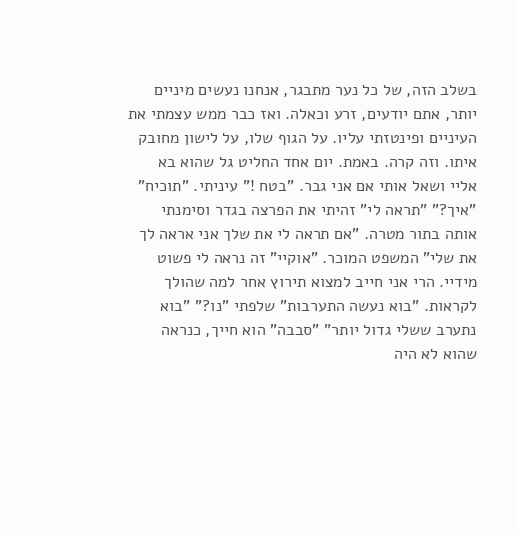בשלב הזה, של כל נער מתבגר, אנחנו נעשים מיניים יותר, אתם יודעים, זרע וכאלה. ואז כבר ממש עצמתי את העיניים ופינטזתי עליו. על הגוף שלו, על לישון מחובק איתו. וזה קרה. באמת. יום אחד החליט גל שהוא בא אליי ושאל אותי אם אני גבר. "בטח !" עיניתי. "תוכיח" "איך?" "תראה לי" זהיתי את הפרצה בגדר וסימנתי אותה בתור מטרה. "אם תראה לי את שלך אני אראה לך את שלי" המשפט המוכר. "אוקיי" זה נראה לי פשוט מידיי. הרי אני חייב למצוא תירוץ אחר למה שהולך לקראות. "בוא נעשה התערבות" שלפתי "נו?" "בוא נתערב ששלי גדול יותר" "סבבה" הוא חייך, כנראה שהוא לא היה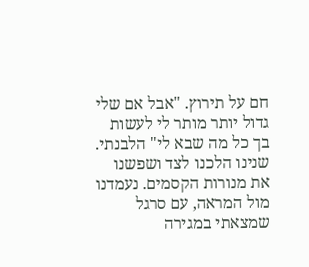חם על תירוץ. "אבל אם שלי גדול יותר מותר לי לעשות בך כל מה שבא לי" הלבנתי. שנינו הלכנו לצד ושפשנו את מנורות הקסמים. נעמדנו מול המראה, עם סרגל שמצאתי במגירה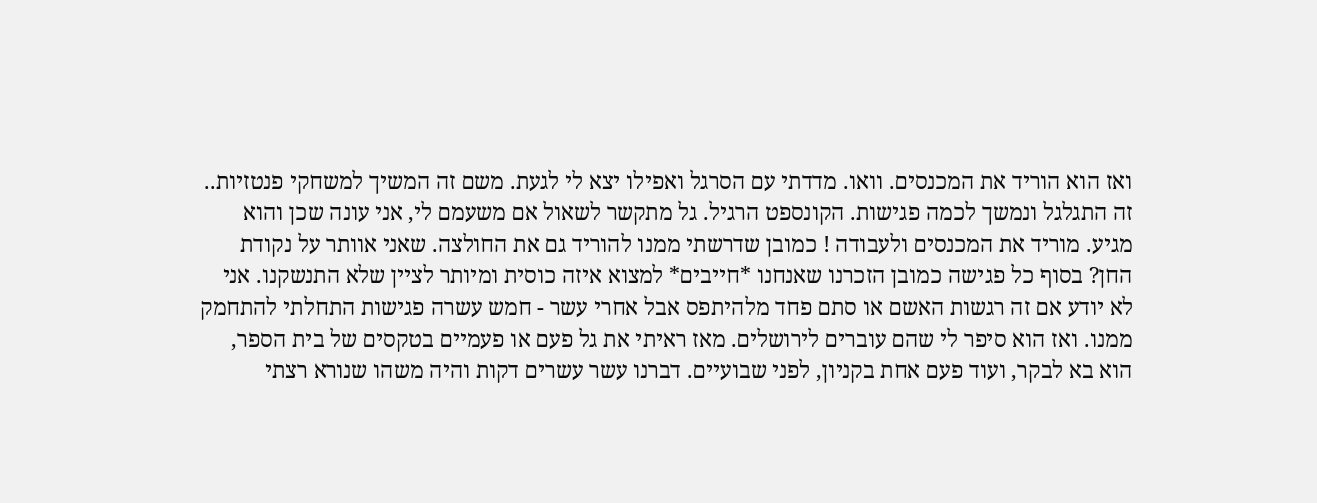ואז הוא הוריד את המכנסים. וואו. מדדתי עם הסרגל ואפילו יצא לי לגעת. משם זה המשיך למשחקי פנטזיות.. זה התגלגל ונמשך לכמה פגישות. הקונספט הרגיל. גל מתקשר לשאול אם משעמם לי, אני עונה שכן והוא מגיע. מוריד את המכנסים ולעבודה ! כמובן שדרשתי ממנו להוריד גם את החולצה. שאני אוותר על נקודת החן? בסוף כל פגישה כמובן הזכרנו שאנחנו *חייבים* למצוא איזה כוסית ומיותר לציין שלא התנשקנו. אני לא יודע אם זה רגשות האשם או סתם פחד מלהיתפס אבל אחרי עשר - חמש עשרה פגישות התחלתי להתחמק ממנו. ואז הוא סיפר לי שהם עוברים לירושלים. מאז ראיתי את גל פעם או פעמיים בטקסים של בית הספר, הוא בא לבקר, ועוד פעם אחת בקניון, לפני שבועיים. דברנו עשר עשרים דקות והיה משהו שנורא רצתי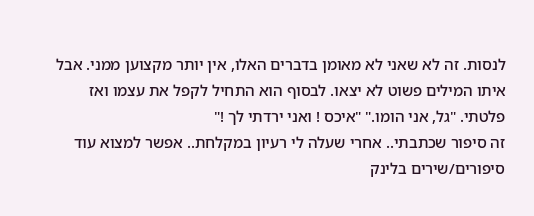לנסות. זה לא שאני לא מאומן בדברים האלו, אין יותר מקצוען ממני. אבל איתו המילים פשוט לא יצאו. לבסוף הוא התחיל לקפל את עצמו ואז פלטתי. "גל, אני הומו." "איכס ! ואני ירדתי לך !"
זה סיפור שכתבתי.. אחרי שעלה לי רעיון במקלחת.. אפשר למצוא עוד סיפורים/שירים בלינק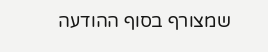שמצורף בסוף ההודעה